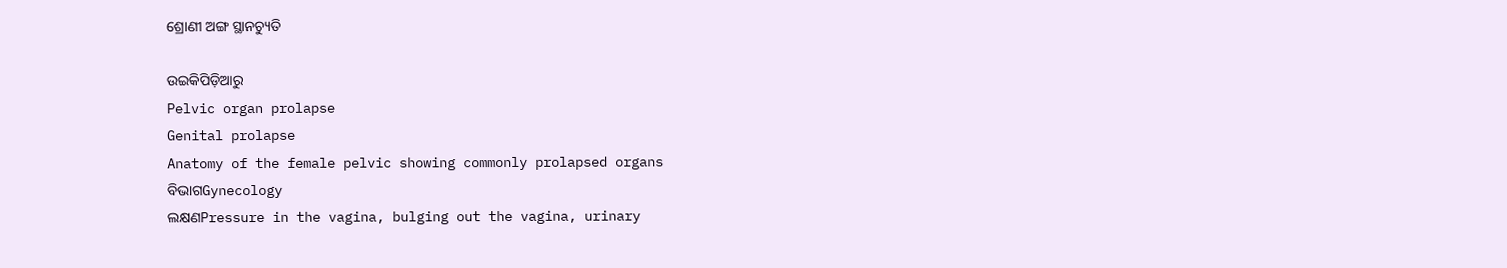ଶ୍ରୋଣୀ ଅଙ୍ଗ ସ୍ଥାନ‌ଚ୍ୟୁତି

ଉଇକିପିଡ଼ିଆ‌ରୁ
Pelvic organ prolapse
Genital prolapse
Anatomy of the female pelvic showing commonly prolapsed organs
ବିଭାଗGynecology
ଲକ୍ଷଣPressure in the vagina, bulging out the vagina, urinary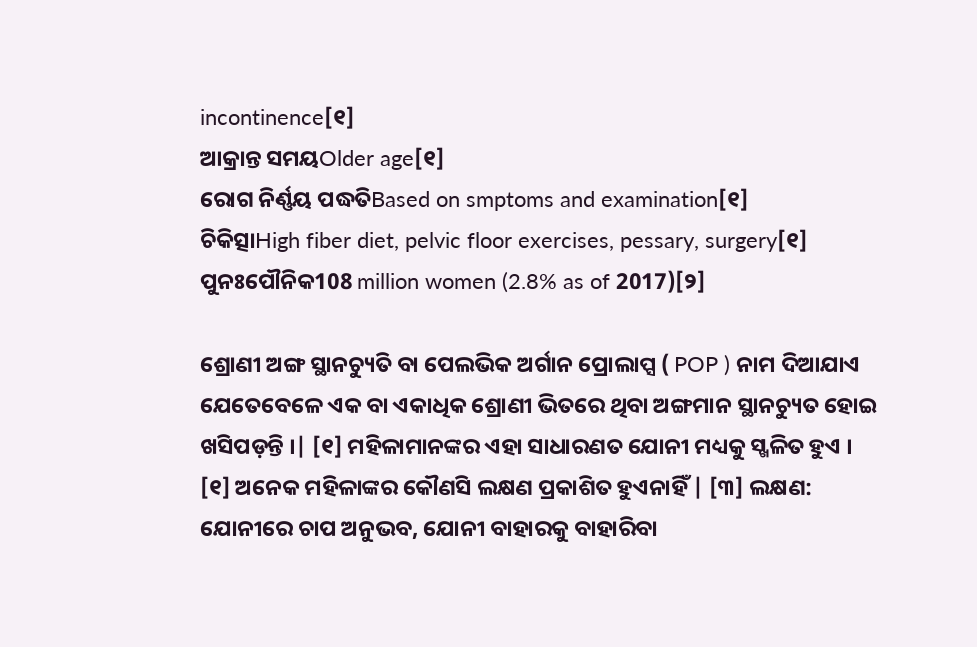incontinence[୧]
ଆକ୍ରାନ୍ତ ସମୟOlder age[୧]
ରୋଗ ନିର୍ଣ୍ଣୟ ପଦ୍ଧତିBased on smptoms and examination[୧]
ଚିକିତ୍ସାHigh fiber diet, pelvic floor exercises, pessary, surgery[୧]
ପୁନଃପୌନିକ108 million women (2.8% as of 2017)[୨]

ଶ୍ରୋଣୀ ଅଙ୍ଗ ସ୍ଥାନ‌ଚ୍ୟୁତି ବା ପେଲଭିକ ଅର୍ଗାନ ପ୍ରୋଲାପ୍ସ ( POP ) ନାମ ଦିଆଯାଏ ଯେତେବେଳେ ଏକ ବା ଏକାଧିକ ଶ୍ରୋଣୀ ଭିତରେ ଥିବା ଅଙ୍ଗମାନ ସ୍ଥାନ‌ଚ୍ୟୁତ ହୋଇ ଖସିପଡ଼ନ୍ତି ।| [୧] ମହିଳାମାନଙ୍କର ଏହା ସାଧାରଣତ ଯୋନୀ ମଧ୍ୟକୁ ସ୍ଖଳିତ ହୁଏ । [୧] ଅନେକ ମହିଳାଙ୍କର କୌଣସି ଲକ୍ଷଣ ପ୍ରକାଶିତ ହୁଏନାହିଁ | [୩] ଲକ୍ଷଣ: ଯୋନୀରେ ଚାପ ଅନୁଭବ, ଯୋନୀ ବାହାରକୁ ବାହାରିବା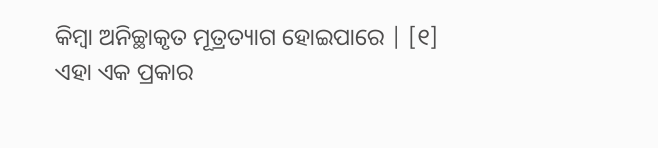କିମ୍ବା ଅନିଚ୍ଛାକୃତ ମୂତ୍ରତ୍ୟାଗ ହୋଇପାରେ | [୧] ଏହା ଏକ ପ୍ରକାର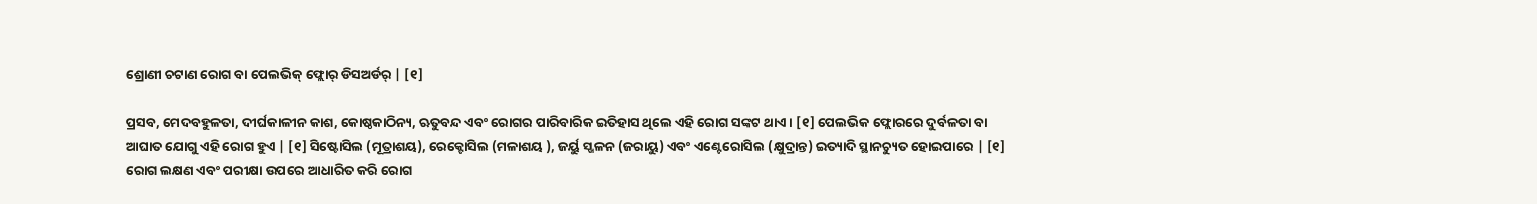ଶ୍ରୋଣୀ ଚଟାଣ ରୋଗ ବା ପେଲଭିକ୍ ଫ୍ଲୋର୍ ଡିସଅର୍ଡର୍ | [୧]

ପ୍ରସବ, ମେଦବହୁଳତା, ଦୀର୍ଘକାଳୀନ କାଶ, କୋଷ୍ଠକାଠିନ୍ୟ, ଋତୁବନ୍ଦ ଏବଂ ରୋଗର ପାରିବାରିକ ଇତିହାସ ଥିଲେ ଏହି ରୋଗ ସଙ୍କଟ ଥାଏ । [୧] ପେଲଭିକ ଫ୍ଲୋରରେ ଦୁର୍ବଳତା ବା ଆଘାତ ଯୋଗୁ ଏହି ରୋଗ ହୁଏ | [୧] ସିଷ୍ଟୋସିଲ (ମୂତ୍ରାଶୟ), ରେକ୍ଟୋସିଲ (ମଳାଶୟ ), ଜର୍ୟୁ ସ୍ଖଳନ (ଜରାୟୁ) ଏବଂ ଏଣ୍ଟେରୋସିଲ (କ୍ଷୁଦ୍ରାନ୍ତ) ଇତ୍ୟାଦି ସ୍ଥାନ‌ଚ୍ୟୁତ ହୋଇପାରେ | [୧] ରୋଗ ଲକ୍ଷଣ ଏବଂ ପରୀକ୍ଷା ଉପରେ ଆଧାରିତ କରି ରୋଗ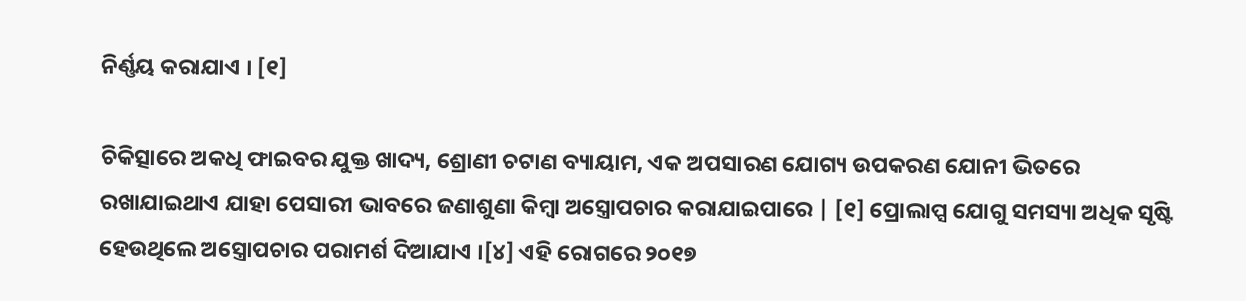ନିର୍ଣ୍ଣୟ କରାଯାଏ । [୧]

ଚିକିତ୍ସାରେ ଅକଧି ଫାଇବର ଯୁକ୍ତ ଖାଦ୍ୟ, ଶ୍ରୋଣୀ ଚଟାଣ ବ୍ୟାୟାମ, ଏକ ଅପସାରଣ ଯୋଗ୍ୟ ଉପକରଣ ଯୋନୀ ଭିତରେ ରଖାଯାଇଥାଏ ଯାହା ପେସାରୀ ଭାବରେ ଜଣାଶୁଣା କିମ୍ବା ଅସ୍ତ୍ରୋପଚାର କରାଯାଇପାରେ | [୧] ପ୍ରୋଲାପ୍ସ ଯୋଗୁ ସମସ୍ୟା ଅଧିକ ସୃଷ୍ଟି ହେଉଥିଲେ ଅସ୍ତ୍ରୋପଚାର ପରାମର୍ଶ ଦିଆଯାଏ ।[୪] ଏହି ରୋଗରେ ୨୦୧୭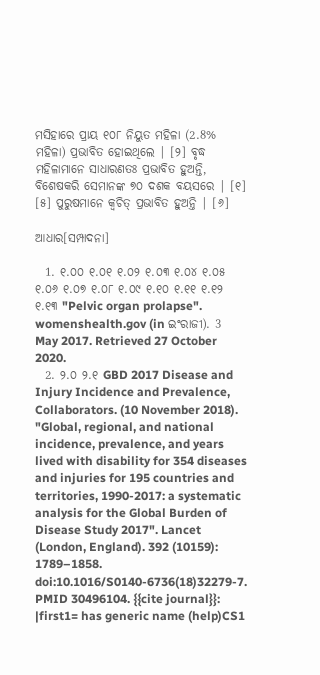ମସିହାରେ ପ୍ରାୟ ୧୦୮ ନିୟୁତ ମହିଳା (2.8% ମହିଳା) ପ୍ରଭାବିତ ହୋଇଥିଲେ | [୨] ବୃଦ୍ଧ ମହିଳାମାନେ ସାଧାରଣତଃ ପ୍ରଭାବିତ ହୁଅନ୍ତି, ବିଶେଷକରି ସେମାନଙ୍କ ୭୦ ଦଶକ ବୟସରେ | [୧] [୫] ପୁରୁଷମାନେ କ୍ୱଚିତ୍ ପ୍ରଭାବିତ ହୁଅନ୍ତି | [୬]

ଆଧାର[ସମ୍ପାଦନା]

  1. ୧.୦୦ ୧.୦୧ ୧.୦୨ ୧.୦୩ ୧.୦୪ ୧.୦୫ ୧.୦୬ ୧.୦୭ ୧.୦୮ ୧.୦୯ ୧.୧୦ ୧.୧୧ ୧.୧୨ ୧.୧୩ "Pelvic organ prolapse". womenshealth.gov (in ଇଂରାଜୀ). 3 May 2017. Retrieved 27 October 2020.
  2. ୨.୦ ୨.୧ GBD 2017 Disease and Injury Incidence and Prevalence, Collaborators. (10 November 2018). "Global, regional, and national incidence, prevalence, and years lived with disability for 354 diseases and injuries for 195 countries and territories, 1990-2017: a systematic analysis for the Global Burden of Disease Study 2017". Lancet (London, England). 392 (10159): 1789–1858. doi:10.1016/S0140-6736(18)32279-7. PMID 30496104. {{cite journal}}: |first1= has generic name (help)CS1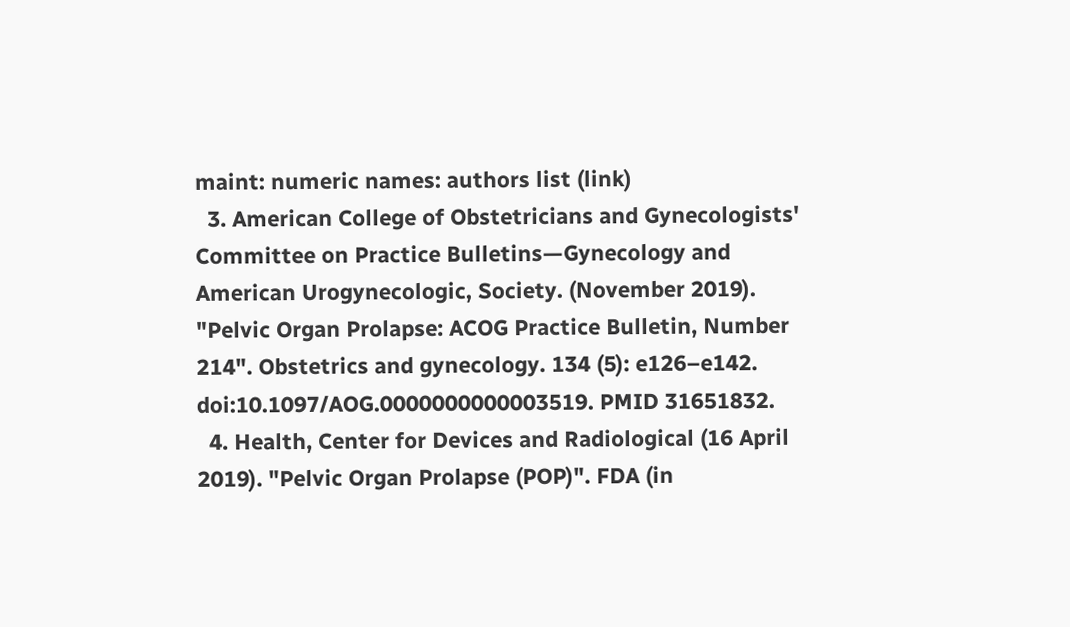maint: numeric names: authors list (link)
  3. American College of Obstetricians and Gynecologists' Committee on Practice Bulletins—Gynecology and American Urogynecologic, Society. (November 2019). "Pelvic Organ Prolapse: ACOG Practice Bulletin, Number 214". Obstetrics and gynecology. 134 (5): e126–e142. doi:10.1097/AOG.0000000000003519. PMID 31651832.
  4. Health, Center for Devices and Radiological (16 April 2019). "Pelvic Organ Prolapse (POP)". FDA (in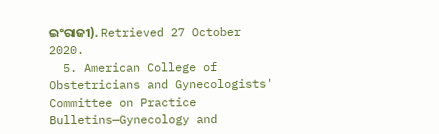ଇଂରାଜୀ). Retrieved 27 October 2020.
  5. American College of Obstetricians and Gynecologists' Committee on Practice Bulletins—Gynecology and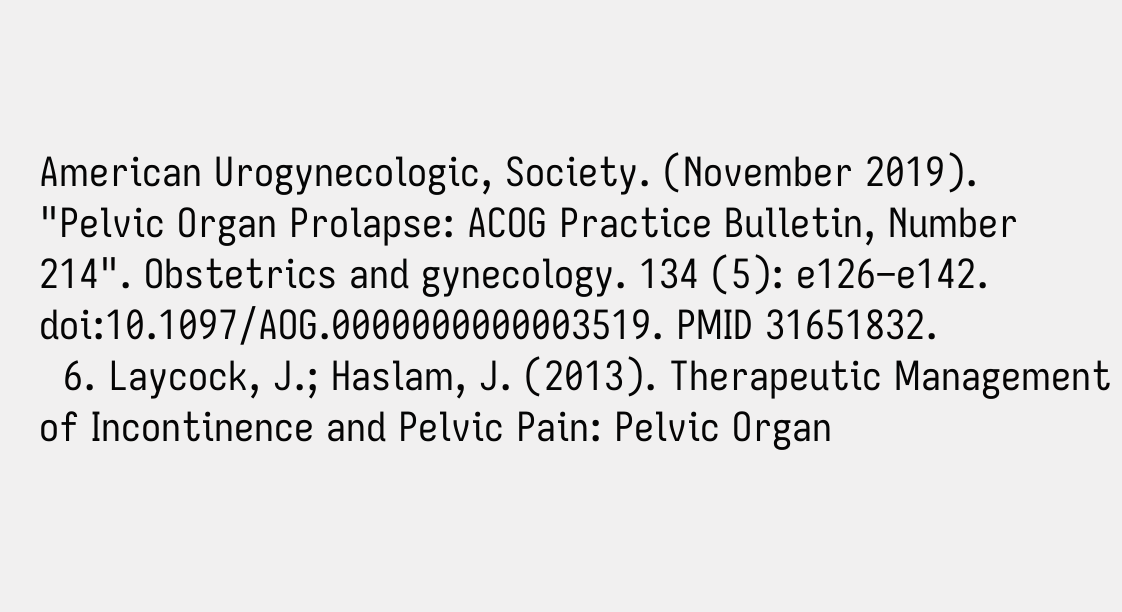American Urogynecologic, Society. (November 2019). "Pelvic Organ Prolapse: ACOG Practice Bulletin, Number 214". Obstetrics and gynecology. 134 (5): e126–e142. doi:10.1097/AOG.0000000000003519. PMID 31651832.
  6. Laycock, J.; Haslam, J. (2013). Therapeutic Management of Incontinence and Pelvic Pain: Pelvic Organ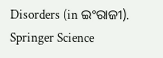Disorders (in ଇଂରାଜୀ). Springer Science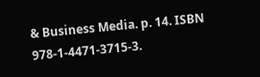& Business Media. p. 14. ISBN 978-1-4471-3715-3.